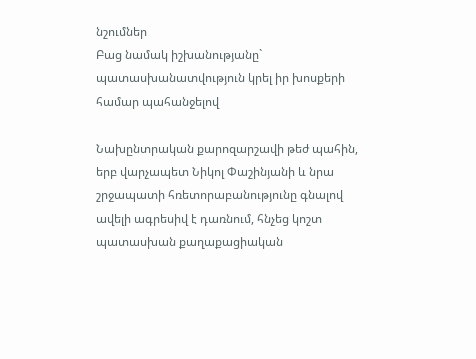նշումներ
Բաց նամակ իշխանությանը` պատասխանատվություն կրել իր խոսքերի համար պահանջելով

Նախընտրական քարոզարշավի թեժ պահին, երբ վարչապետ Նիկոլ Փաշինյանի և նրա շրջապատի հռետորաբանությունը գնալով ավելի ագրեսիվ է դառնում, հնչեց կոշտ պատասխան քաղաքացիական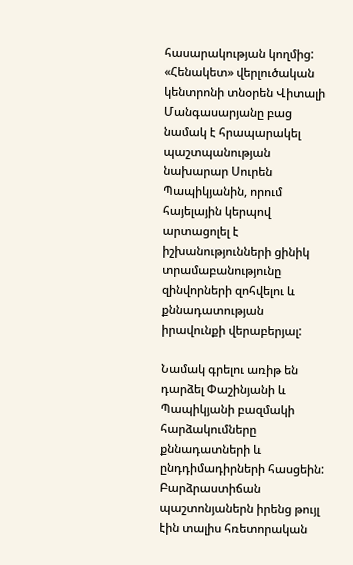հասարակության կողմից: «Հենակետ» վերլուծական կենտրոնի տնօրեն Վիտալի Մանգասարյանը բաց նամակ է հրապարակել պաշտպանության նախարար Սուրեն Պապիկյանին, որում հայելային կերպով արտացոլել է իշխանությունների ցինիկ տրամաբանությունը զինվորների զոհվելու և քննադատության իրավունքի վերաբերյալ:

Նամակ գրելու առիթ են դարձել Փաշինյանի և Պապիկյանի բազմակի հարձակումները քննադատների և ընդդիմադիրների հասցեին: Բարձրաստիճան պաշտոնյաներն իրենց թույլ էին տալիս հռետորական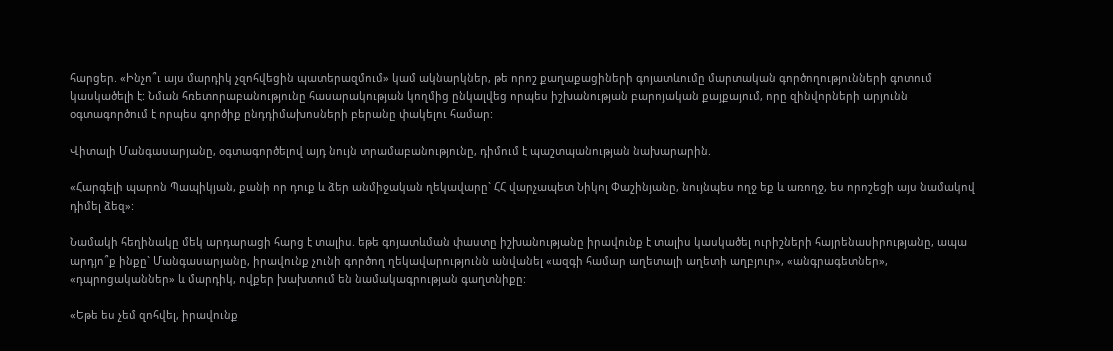հարցեր. «Ինչո՞ւ այս մարդիկ չզոհվեցին պատերազմում» կամ ակնարկներ, թե որոշ քաղաքացիների գոյատևումը մարտական գործողությունների գոտում կասկածելի է: Նման հռետորաբանությունը հասարակության կողմից ընկալվեց որպես իշխանության բարոյական քայքայում, որը զինվորների արյունն օգտագործում է որպես գործիք ընդդիմախոսների բերանը փակելու համար:

Վիտալի Մանգասարյանը, օգտագործելով այդ նույն տրամաբանությունը, դիմում է պաշտպանության նախարարին.

«Հարգելի պարոն Պապիկյան, քանի որ դուք և ձեր անմիջական ղեկավարը` ՀՀ վարչապետ Նիկոլ Փաշինյանը, նույնպես ողջ եք և առողջ, ես որոշեցի այս նամակով դիմել ձեզ»:

Նամակի հեղինակը մեկ արդարացի հարց է տալիս. եթե գոյատևման փաստը իշխանությանը իրավունք է տալիս կասկածել ուրիշների հայրենասիրությանը, ապա արդյո՞ք ինքը` Մանգասարյանը, իրավունք չունի գործող ղեկավարությունն անվանել «ազգի համար աղետալի աղետի աղբյուր», «անգրագետներ», «դպրոցականներ» և մարդիկ, ովքեր խախտում են նամակագրության գաղտնիքը:

«Եթե ես չեմ զոհվել, իրավունք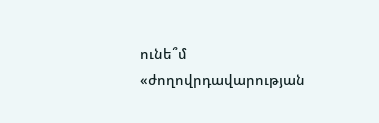ունե՞մ «ժողովրդավարության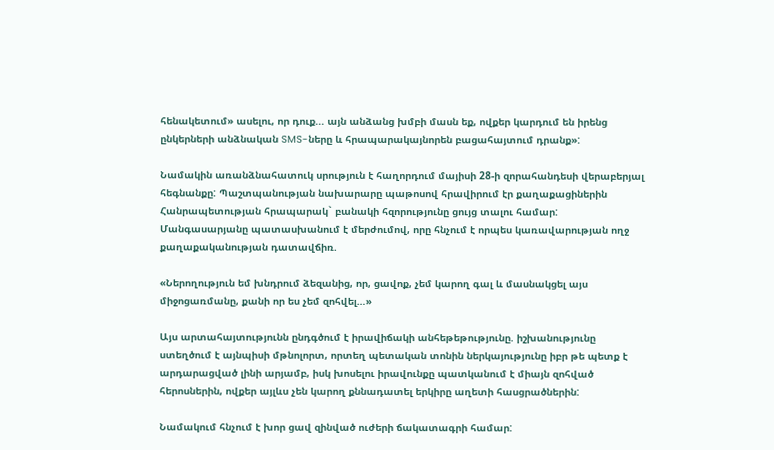հենակետում» ասելու, որ դուք... այն անձանց խմբի մասն եք, ովքեր կարդում են իրենց ընկերների անձնական SMS-ները և հրապարակայնորեն բացահայտում դրանք»:

Նամակին առանձնահատուկ սրություն է հաղորդում մայիսի 28-ի զորահանդեսի վերաբերյալ հեգնանքը: Պաշտպանության նախարարը պաթոսով հրավիրում էր քաղաքացիներին Հանրապետության հրապարակ` բանակի հզորությունը ցույց տալու համար: Մանգասարյանը պատասխանում է մերժումով, որը հնչում է որպես կառավարության ողջ քաղաքականության դատավճիռ.

«Ներողություն եմ խնդրում ձեզանից, որ, ցավոք, չեմ կարող գալ և մասնակցել այս միջոցառմանը, քանի որ ես չեմ զոհվել…»

Այս արտահայտությունն ընդգծում է իրավիճակի անհեթեթությունը. իշխանությունը ստեղծում է այնպիսի մթնոլորտ, որտեղ պետական տոնին ներկայությունը իբր թե պետք է արդարացված լինի արյամբ, իսկ խոսելու իրավունքը պատկանում է միայն զոհված հերոսներին, ովքեր այլևս չեն կարող քննադատել երկիրը աղետի հասցրածներին:

Նամակում հնչում է խոր ցավ զինված ուժերի ճակատագրի համար: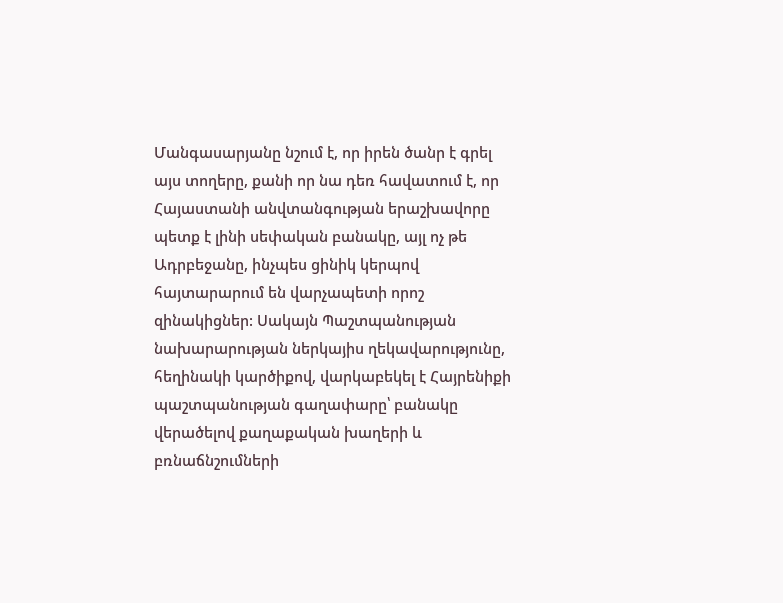Մանգասարյանը նշում է, որ իրեն ծանր է գրել այս տողերը, քանի որ նա դեռ հավատում է, որ Հայաստանի անվտանգության երաշխավորը պետք է լինի սեփական բանակը, այլ ոչ թե Ադրբեջանը, ինչպես ցինիկ կերպով հայտարարում են վարչապետի որոշ զինակիցներ: Սակայն Պաշտպանության նախարարության ներկայիս ղեկավարությունը, հեղինակի կարծիքով, վարկաբեկել է Հայրենիքի պաշտպանության գաղափարը՝ բանակը վերածելով քաղաքական խաղերի և բռնաճնշումների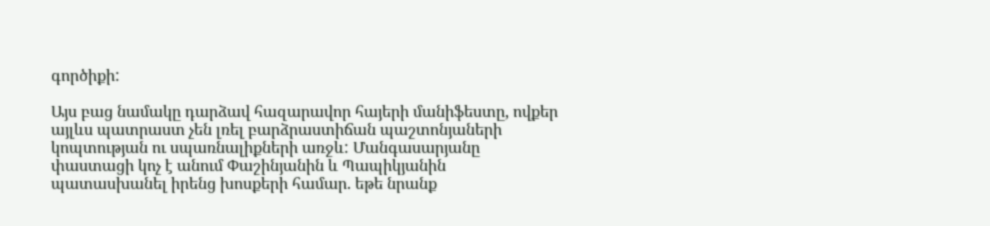գործիքի:

Այս բաց նամակը դարձավ հազարավոր հայերի մանիֆեստը, ովքեր այլևս պատրաստ չեն լռել բարձրաստիճան պաշտոնյաների կոպտության ու սպառնալիքների առջև: Մանգասարյանը փաստացի կոչ է անում Փաշինյանին և Պապիկյանին պատասխանել իրենց խոսքերի համար. եթե նրանք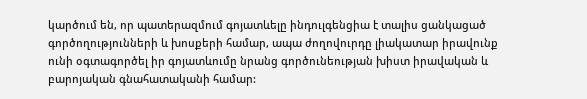կարծում են, որ պատերազմում գոյատևելը ինդուլգենցիա է տալիս ցանկացած գործողությունների և խոսքերի համար, ապա ժողովուրդը լիակատար իրավունք ունի օգտագործել իր գոյատևումը նրանց գործունեության խիստ իրավական և բարոյական գնահատականի համար: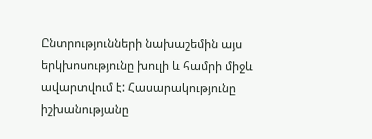Ընտրությունների նախաշեմին այս երկխոսությունը խուլի և համրի միջև ավարտվում է: Հասարակությունը իշխանությանը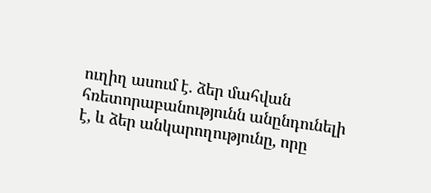ուղիղ ասում է. ձեր մահվան հռետորաբանությունն անընդունելի է, և ձեր անկարողությունը, որը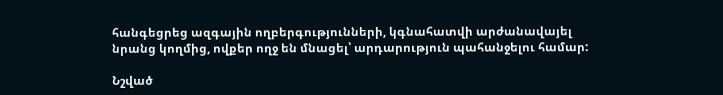հանգեցրեց ազգային ողբերգությունների, կգնահատվի արժանավայել նրանց կողմից, ովքեր ողջ են մնացել՝ արդարություն պահանջելու համար:

Նշված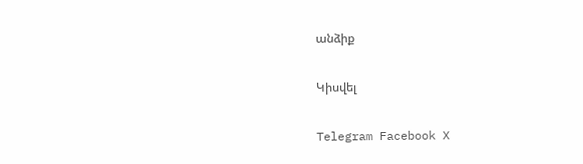անձիք

Կիսվել

Telegram Facebook X